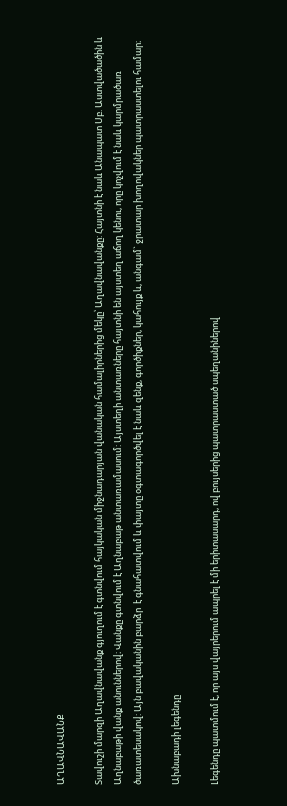ԱՂԱՎՆԱՎԱՆՔ

Տավուշի մարզի Աղավնավանք գյուղում է գտնվում հայկական միջնադարյան վանական համալիրներից մեկը՝ Աղավնավանքը: Հայտնի է նաև Անապատ Սբ. Աստվածածին և Աղնաբաթի վանք անուններով։ Վանքը գտնվում է Աղնաբաթ անտառամասում: Այստեղի անտառները հայտնի են այստեղ աճող կենու, որը կոչվում է նաև կարմրածառ ծառատեսակով: Այն բավականին բարձր  է գնահատվում և փայտը օգտագործվել է նաև զենք, գործիքներ, կահույք և, անգամ` ջրատար խողովակներ պատրաստելու համար։

Ախնաբադի լեգենդը

Լեգենդը պատմում է, որ այս վայրերում ապրել է մի երիտասարդ, ով բույսերից պատրաստած սպեղանիներով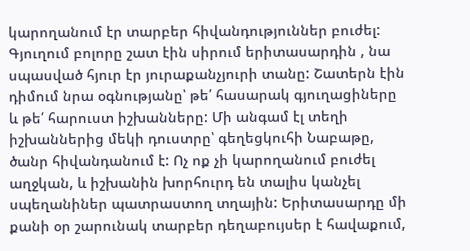կարողանում էր տարբեր հիվանդություններ բուժել: Գյուղում բոլորը շատ էին սիրում երիտասարդին , նա սպասված հյուր էր յուրաքանչյուրի տանը: Շատերն էին դիմում նրա օգնությանը՝ թե՛ հասարակ գյուղացիները և թե՛ հարուստ իշխանները: Մի անգամ էլ տեղի իշխաններից մեկի դուստրը՝ գեղեցկուհի Նաբաթը, ծանր հիվանդանում է: Ոչ ոք չի կարողանում բուժել աղջկան, և իշխանին խորհուրդ են տալիս կանչել սպեղանիներ պատրաստող տղային: Երիտասարդը մի քանի օր շարունակ տարբեր դեղաբույսեր է հավաքում,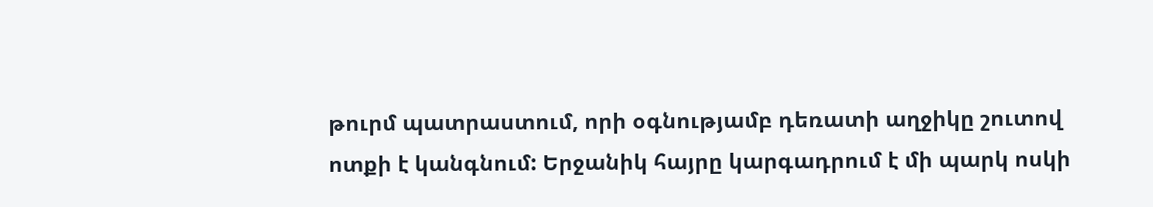թուրմ պատրաստում, որի օգնությամբ դեռատի աղջիկը շուտով ոտքի է կանգնում: Երջանիկ հայրը կարգադրում է մի պարկ ոսկի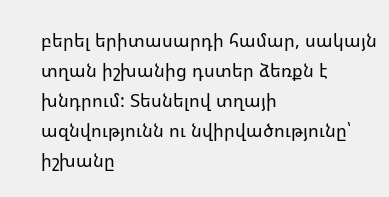բերել երիտասարդի համար, սակայն տղան իշխանից դստեր ձեռքն է խնդրում: Տեսնելով տղայի ազնվությունն ու նվիրվածությունը՝ իշխանը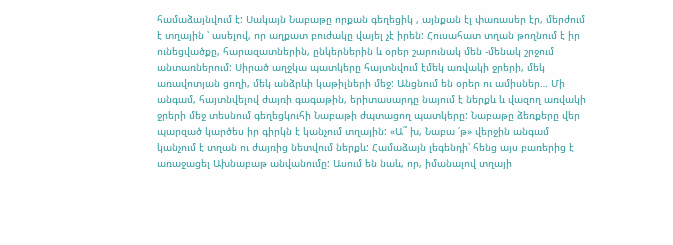համաձայնվում է: Սակայն Նաբաթը որքան գեղեցիկ , այնքան էլ փառասեր էր, մերժում է տղային ՝ ասելով, որ աղքատ բուժակը վայել չէ իրեն: Հուսահատ տղան թողնում է իր ունեցվածքը, հարազատներին, ընկերներին և օրեր շարունակ մեն -մենակ շրջում անտառներում: Սիրած աղջկա պատկերը հայտնվում էմեկ առվակի ջրերի, մեկ առավոտյան ցողի, մեկ անձրևի կաթիլների մեջ: Անցնում են օրեր ու ամիսներ… Մի անգամ, հայտնվելով ժայռի գագաթին, երիտասարդը նայում է ներքև և վազող առվակի ջրերի մեջ տեսնում գեղեցկուհի Նաբաթի ժպտացող պատկերը: Նաբաթը ձեռքերը վեր պարզած կարծես իր գիրկն է կանչում տղային: «Ա˜ խ, Նաբա ՛թ» վերջին անգամ կանչում է տղան ու ժայռից նետվում ներքև: Համաձայն լեգենդի՝ հենց այս բառերից է առաջացել Ախնաբաթ անվանումը: Ասում են նաև, որ, իմանալով տղայի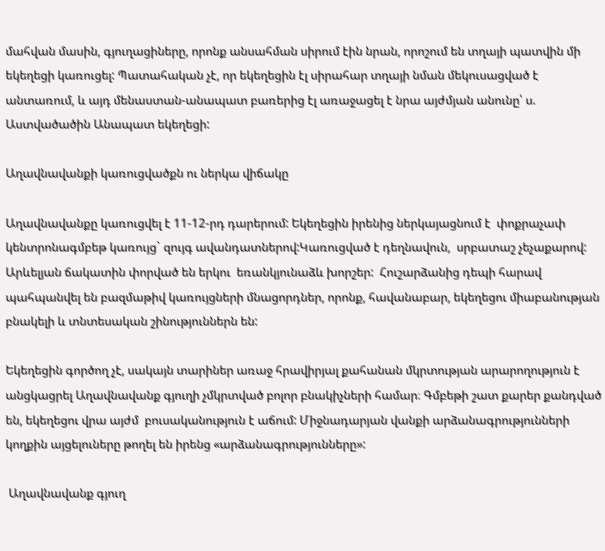մահվան մասին, գյուղացիները, որոնք անսահման սիրում էին նրան, որոշում են տղայի պատվին մի եկեղեցի կառուցել: Պատահական չէ, որ եկեղեցին էլ սիրահար տղայի նման մեկուսացված է անտառում, և այդ մենաստան-անապատ բառերից էլ առաջացել է նրա այժմյան անունը՝ ս. Աստվածածին Անապատ եկեղեցի:

Աղավնավանքի կառուցվածքն ու ներկա վիճակը

Աղավնավանքը կառուցվել է 11-12-րդ դարերում: Եկեղեցին իրենից ներկայացնում է  փոքրաչափ կենտրոնագմբեթ կառույց` զույգ ավանդատներով:Կառուցված է դեղնավուն,  սրբատաշ չեչաքարով: Արևելյան ճակատին փորված են երկու  եռանկյունաձև խորշեր:  Հուշարձանից դեպի հարավ պահպանվել են բազմաթիվ կառույցների մնացորդներ, որոնք, հավանաբար, եկեղեցու միաբանության բնակելի և տնտեսական շինություններն են:

Եկեղեցին գործող չէ, սակայն տարիներ առաջ հրավիրյալ քահանան մկրտության արարողություն է անցկացրել Աղավնավանք գյուղի չմկրտված բոլոր բնակիչների համար։ Գմբեթի շատ քարեր քանդված են, եկեղեցու վրա այժմ  բուսականություն է աճում: Միջնադարյան վանքի արձանագրությունների կողքին այցելուները թողել են իրենց «արձանագրությունները»:

 Աղավնավանք գյուղ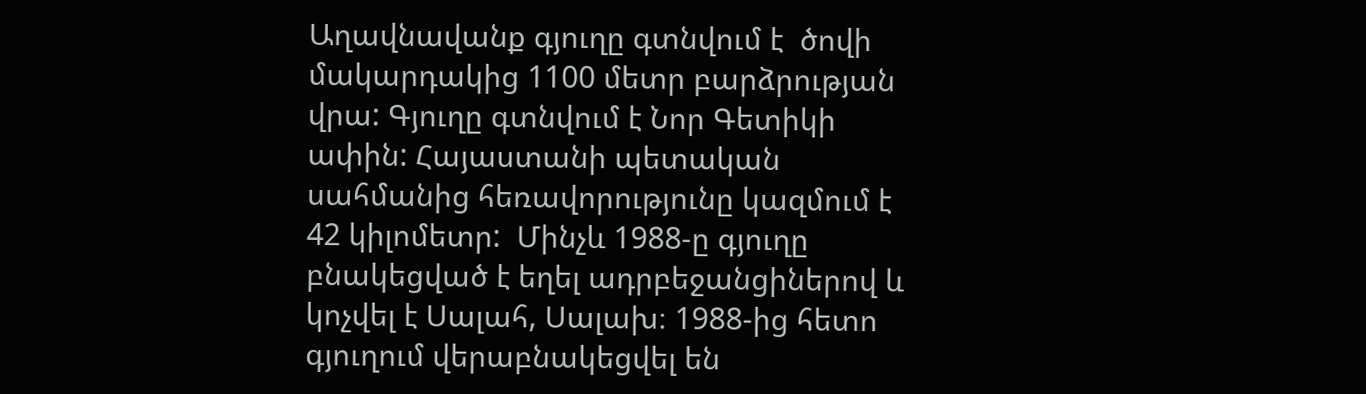Աղավնավանք գյուղը գտնվում է  ծովի մակարդակից 1100 մետր բարձրության վրա: Գյուղը գտնվում է Նոր Գետիկի ափին: Հայաստանի պետական սահմանից հեռավորությունը կազմում է 42 կիլոմետր:  Մինչև 1988-ը գյուղը բնակեցված է եղել ադրբեջանցիներով և կոչվել է Սալահ, Սալախ։ 1988-ից հետո գյուղում վերաբնակեցվել են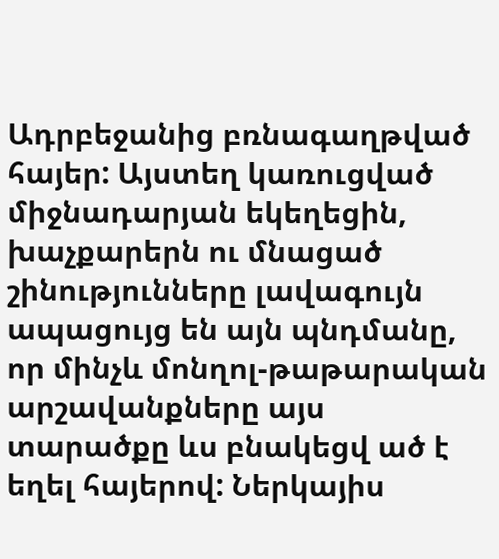Ադրբեջանից բռնագաղթված հայեր: Այստեղ կառուցված միջնադարյան եկեղեցին, խաչքարերն ու մնացած շինությունները լավագույն ապացույց են այն պնդմանը, որ մինչև մոնղոլ-թաթարական արշավանքները այս տարածքը ևս բնակեցվ ած է եղել հայերով: Ներկայիս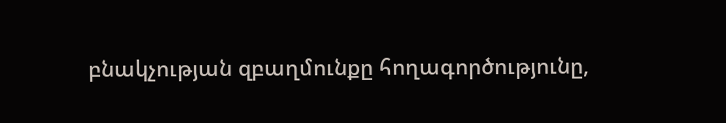բնակչության զբաղմունքը հողագործությունը,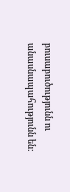բուսաբուծությունն ու անասնապահությունն են: